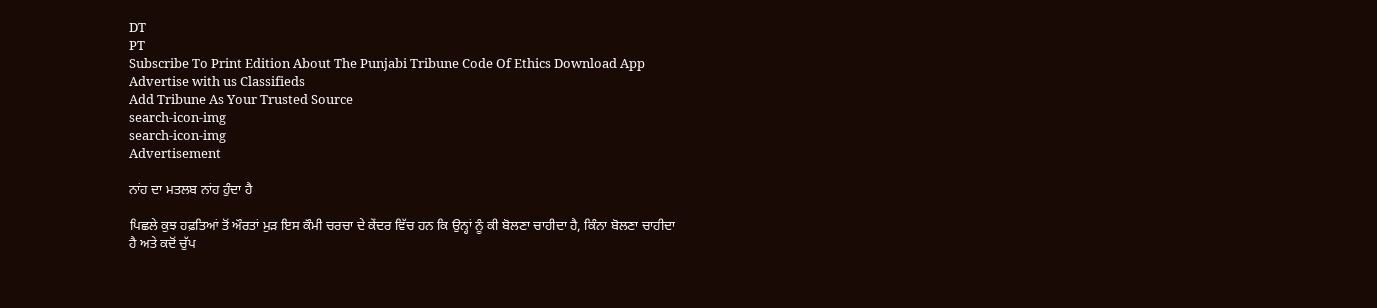DT
PT
Subscribe To Print Edition About The Punjabi Tribune Code Of Ethics Download App Advertise with us Classifieds
Add Tribune As Your Trusted Source
search-icon-img
search-icon-img
Advertisement

ਨਾਂਹ ਦਾ ਮਤਲਬ ਨਾਂਹ ਹੁੰਦਾ ਹੈ

ਪਿਛਲੇ ਕੁਝ ਹਫ਼ਤਿਆਂ ਤੋਂ ਔਰਤਾਂ ਮੁੜ ਇਸ ਕੌਮੀ ਚਰਚਾ ਦੇ ਕੇਂਦਰ ਵਿੱਚ ਹਨ ਕਿ ਉਨ੍ਹਾਂ ਨੂੰ ਕੀ ਬੋਲਣਾ ਚਾਹੀਦਾ ਹੈ, ਕਿੰਨਾ ਬੋਲਣਾ ਚਾਹੀਦਾ ਹੈ ਅਤੇ ਕਦੋਂ ਚੁੱਪ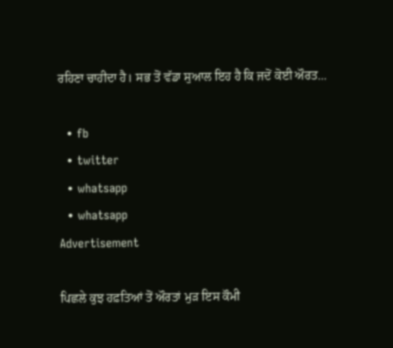ਰਹਿਣਾ ਚਾਹੀਦਾ ਹੈ। ਸਭ ਤੋਂ ਵੱਡਾ ਸੁਆਲ ਇਹ ਹੈ ਕਿ ਜਦੋਂ ਕੋਈ ਔਰਤ...

  • fb
  • twitter
  • whatsapp
  • whatsapp
Advertisement

ਪਿਛਲੇ ਕੁਝ ਹਫ਼ਤਿਆਂ ਤੋਂ ਔਰਤਾਂ ਮੁੜ ਇਸ ਕੌਮੀ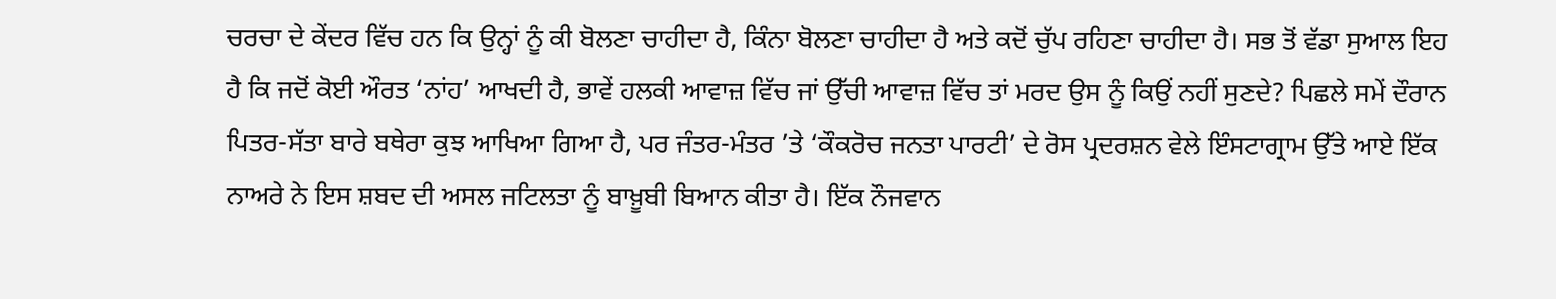ਚਰਚਾ ਦੇ ਕੇਂਦਰ ਵਿੱਚ ਹਨ ਕਿ ਉਨ੍ਹਾਂ ਨੂੰ ਕੀ ਬੋਲਣਾ ਚਾਹੀਦਾ ਹੈ, ਕਿੰਨਾ ਬੋਲਣਾ ਚਾਹੀਦਾ ਹੈ ਅਤੇ ਕਦੋਂ ਚੁੱਪ ਰਹਿਣਾ ਚਾਹੀਦਾ ਹੈ। ਸਭ ਤੋਂ ਵੱਡਾ ਸੁਆਲ ਇਹ ਹੈ ਕਿ ਜਦੋਂ ਕੋਈ ਔਰਤ ‘ਨਾਂਹ’ ਆਖਦੀ ਹੈ, ਭਾਵੇਂ ਹਲਕੀ ਆਵਾਜ਼ ਵਿੱਚ ਜਾਂ ਉੱਚੀ ਆਵਾਜ਼ ਵਿੱਚ ਤਾਂ ਮਰਦ ਉਸ ਨੂੰ ਕਿਉਂ ਨਹੀਂ ਸੁਣਦੇ? ਪਿਛਲੇ ਸਮੇਂ ਦੌਰਾਨ ਪਿਤਰ-ਸੱਤਾ ਬਾਰੇ ਬਥੇਰਾ ਕੁਝ ਆਖਿਆ ਗਿਆ ਹੈ, ਪਰ ਜੰਤਰ-ਮੰਤਰ ’ਤੇ ‘ਕੌਕਰੋਚ ਜਨਤਾ ਪਾਰਟੀ’ ਦੇ ਰੋਸ ਪ੍ਰਦਰਸ਼ਨ ਵੇਲੇ ਇੰਸਟਾਗ੍ਰਾਮ ਉੱਤੇ ਆਏ ਇੱਕ ਨਾਅਰੇ ਨੇ ਇਸ ਸ਼ਬਦ ਦੀ ਅਸਲ ਜਟਿਲਤਾ ਨੂੰ ਬਾਖ਼ੂਬੀ ਬਿਆਨ ਕੀਤਾ ਹੈ। ਇੱਕ ਨੌਜਵਾਨ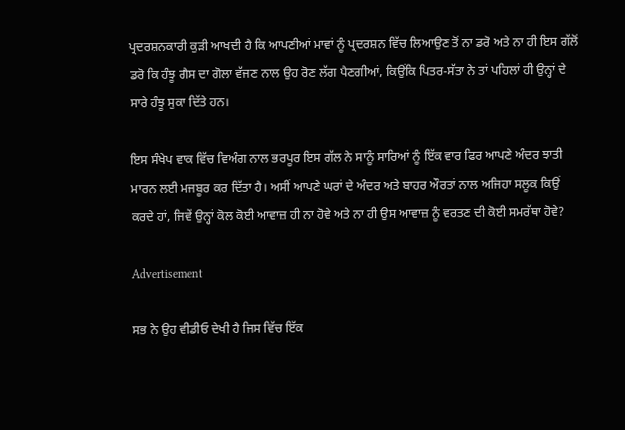ਪ੍ਰਦਰਸ਼ਨਕਾਰੀ ਕੁੜੀ ਆਖਦੀ ਹੈ ਕਿ ਆਪਣੀਆਂ ਮਾਵਾਂ ਨੂੰ ਪ੍ਰਦਰਸ਼ਨ ਵਿੱਚ ਲਿਆਉਣ ਤੋਂ ਨਾ ਡਰੋ ਅਤੇ ਨਾ ਹੀ ਇਸ ਗੱਲੋਂ ਡਰੋ ਕਿ ਹੰਝੂ ਗੈਸ ਦਾ ਗੋਲਾ ਵੱਜਣ ਨਾਲ ਉਹ ਰੋਣ ਲੱਗ ਪੈਣਗੀਆਂ, ਕਿਉਂਕਿ ਪਿਤਰ-ਸੱਤਾ ਨੇ ਤਾਂ ਪਹਿਲਾਂ ਹੀ ਉਨ੍ਹਾਂ ਦੇ ਸਾਰੇ ਹੰਝੂ ਸੁਕਾ ਦਿੱਤੇ ਹਨ।

ਇਸ ਸੰਖੇਪ ਵਾਕ ਵਿੱਚ ਵਿਅੰਗ ਨਾਲ ਭਰਪੂਰ ਇਸ ਗੱਲ ਨੇ ਸਾਨੂੰ ਸਾਰਿਆਂ ਨੂੰ ਇੱਕ ਵਾਰ ਫਿਰ ਆਪਣੇ ਅੰਦਰ ਝਾਤੀ ਮਾਰਨ ਲਈ ਮਜਬੂਰ ਕਰ ਦਿੱਤਾ ਹੈ। ਅਸੀਂ ਆਪਣੇ ਘਰਾਂ ਦੇ ਅੰਦਰ ਅਤੇ ਬਾਹਰ ਔਰਤਾਂ ਨਾਲ ਅਜਿਹਾ ਸਲੂਕ ਕਿਉਂ ਕਰਦੇ ਹਾਂ, ਜਿਵੇਂ ਉਨ੍ਹਾਂ ਕੋਲ ਕੋਈ ਆਵਾਜ਼ ਹੀ ਨਾ ਹੋਵੇ ਅਤੇ ਨਾ ਹੀ ਉਸ ਆਵਾਜ਼ ਨੂੰ ਵਰਤਣ ਦੀ ਕੋਈ ਸਮਰੱਥਾ ਹੋਵੇ?

Advertisement

ਸਭ ਨੇ ਉਹ ਵੀਡੀਓ ਦੇਖੀ ਹੈ ਜਿਸ ਵਿੱਚ ਇੱਕ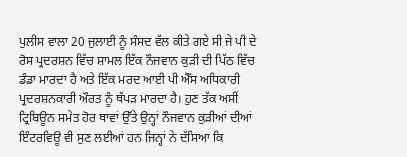ਪੁਲੀਸ ਵਾਲਾ 20 ਜੁਲਾਈ ਨੂੰ ਸੰਸਦ ਵੱਲ ਕੀਤੇ ਗਏ ਸੀ ਜੇ ਪੀ ਦੇ ਰੋਸ ਪ੍ਰਦਰਸ਼ਨ ਵਿੱਚ ਸ਼ਾਮਲ ਇੱਕ ਨੌਜਵਾਨ ਕੁੜੀ ਦੀ ਪਿੱਠ ਵਿੱਚ ਡੰਡਾ ਮਾਰਦਾ ਹੈ ਅਤੇ ਇੱਕ ਮਰਦ ਆਈ ਪੀ ਐੱਸ ਅਧਿਕਾਰੀ ਪ੍ਰਦਰਸ਼ਨਕਾਰੀ ਔਰਤ ਨੂੰ ਥੱਪੜ ਮਾਰਦਾ ਹੈ। ਹੁਣ ਤੱਕ ਅਸੀਂ ਟ੍ਰਿਬਿਊਨ ਸਮੇਤ ਹੋਰ ਥਾਵਾਂ ਉੱਤੇ ਉਨ੍ਹਾਂ ਨੌਜਵਾਨ ਕੁੜੀਆਂ ਦੀਆਂ ਇੰਟਰਵਿਊ ਵੀ ਸੁਣ ਲਈਆਂ ਹਨ ਜਿਨ੍ਹਾਂ ਨੇ ਦੱਸਿਆ ਕਿ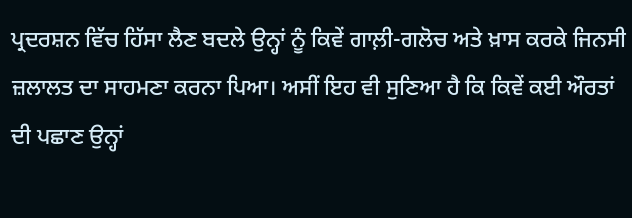ਪ੍ਰਦਰਸ਼ਨ ਵਿੱਚ ਹਿੱਸਾ ਲੈਣ ਬਦਲੇ ਉਨ੍ਹਾਂ ਨੂੰ ਕਿਵੇਂ ਗਾਲ਼ੀ-ਗਲੋਚ ਅਤੇ ਖ਼ਾਸ ਕਰਕੇ ਜਿਨਸੀ ਜ਼ਲਾਲਤ ਦਾ ਸਾਹਮਣਾ ਕਰਨਾ ਪਿਆ। ਅਸੀਂ ਇਹ ਵੀ ਸੁਣਿਆ ਹੈ ਕਿ ਕਿਵੇਂ ਕਈ ਔਰਤਾਂ ਦੀ ਪਛਾਣ ਉਨ੍ਹਾਂ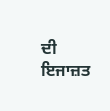ਦੀ ਇਜਾਜ਼ਤ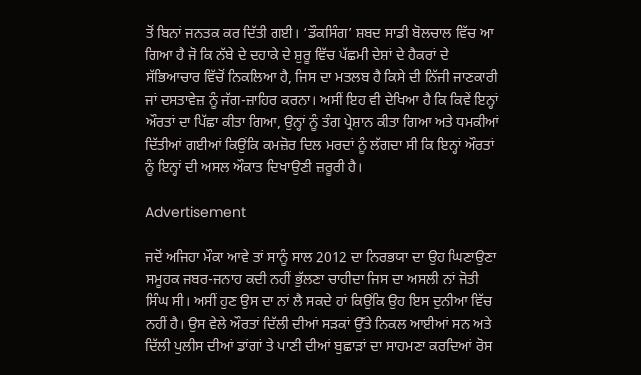ਤੋਂ ਬਿਨਾਂ ਜਨਤਕ ਕਰ ਦਿੱਤੀ ਗਈ। ‘ਡੌਕਸਿੰਗ’ ਸ਼ਬਦ ਸਾਡੀ ਬੋਲਚਾਲ ਵਿੱਚ ਆ ਗਿਆ ਹੈ ਜੋ ਕਿ ਨੱਬੇ ਦੇ ਦਹਾਕੇ ਦੇ ਸ਼ੁਰੂ ਵਿੱਚ ਪੱਛਮੀ ਦੇਸ਼ਾਂ ਦੇ ਹੈਕਰਾਂ ਦੇ ਸੱਭਿਆਚਾਰ ਵਿੱਚੋਂ ਨਿਕਲਿਆ ਹੈ, ਜਿਸ ਦਾ ਮਤਲਬ ਹੈ ਕਿਸੇ ਦੀ ਨਿੱਜੀ ਜਾਣਕਾਰੀ ਜਾਂ ਦਸਤਾਵੇਜ਼ ਨੂੰ ਜੱਗ-ਜ਼ਾਹਿਰ ਕਰਨਾ। ਅਸੀਂ ਇਹ ਵੀ ਦੇਖਿਆ ਹੈ ਕਿ ਕਿਵੇਂ ਇਨ੍ਹਾਂ ਔਰਤਾਂ ਦਾ ਪਿੱਛਾ ਕੀਤਾ ਗਿਆ, ਉਨ੍ਹਾਂ ਨੂੰ ਤੰਗ ਪ੍ਰੇਸ਼ਾਨ ਕੀਤਾ ਗਿਆ ਅਤੇ ਧਮਕੀਆਂ ਦਿੱਤੀਆਂ ਗਈਆਂ ਕਿਉਂਕਿ ਕਮਜ਼ੋਰ ਦਿਲ ਮਰਦਾਂ ਨੂੰ ਲੱਗਦਾ ਸੀ ਕਿ ਇਨ੍ਹਾਂ ਔਰਤਾਂ ਨੂੰ ਇਨ੍ਹਾਂ ਦੀ ਅਸਲ ਔਕਾਤ ਦਿਖਾਉਣੀ ਜ਼ਰੂਰੀ ਹੈ।

Advertisement

ਜਦੋਂ ਅਜਿਹਾ ਮੌਕਾ ਆਵੇ ਤਾਂ ਸਾਨੂੰ ਸਾਲ 2012 ਦਾ ਨਿਰਭਯਾ ਦਾ ਉਹ ਘਿਣਾਉਣਾ ਸਮੂਹਕ ਜਬਰ-ਜਨਾਹ ਕਦੀ ਨਹੀਂ ਭੁੱਲਣਾ ਚਾਹੀਦਾ ਜਿਸ ਦਾ ਅਸਲੀ ਨਾਂ ਜੋਤੀ ਸਿੰਘ ਸੀ। ਅਸੀਂ ਹੁਣ ਉਸ ਦਾ ਨਾਂ ਲੈ ਸਕਦੇ ਹਾਂ ਕਿਉਂਕਿ ਉਹ ਇਸ ਦੁਨੀਆ ਵਿੱਚ ਨਹੀਂ ਹੈ। ਉਸ ਵੇਲੇ ਔਰਤਾਂ ਦਿੱਲੀ ਦੀਆਂ ਸੜਕਾਂ ਉੱਤੇ ਨਿਕਲ ਆਈਆਂ ਸਨ ਅਤੇ ਦਿੱਲੀ ਪੁਲੀਸ ਦੀਆਂ ਡਾਂਗਾਂ ਤੇ ਪਾਣੀ ਦੀਆਂ ਬੁਛਾੜਾਂ ਦਾ ਸਾਹਮਣਾ ਕਰਦਿਆਂ ਰੋਸ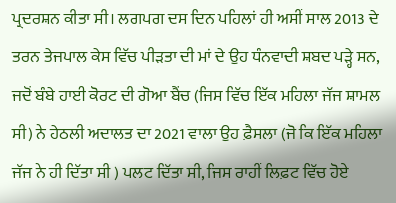ਪ੍ਰਦਰਸ਼ਨ ਕੀਤਾ ਸੀ। ਲਗਪਗ ਦਸ ਦਿਨ ਪਹਿਲਾਂ ਹੀ ਅਸੀਂ ਸਾਲ 2013 ਦੇ ਤਰਨ ਤੇਜਪਾਲ ਕੇਸ ਵਿੱਚ ਪੀੜਤਾ ਦੀ ਮਾਂ ਦੇ ਉਹ ਧੰਨਵਾਦੀ ਸ਼ਬਦ ਪੜ੍ਹੇ ਸਨ, ਜਦੋਂ ਬੰਬੇ ਹਾਈ ਕੋਰਟ ਦੀ ਗੋਆ ਬੈਂਚ (ਜਿਸ ਵਿੱਚ ਇੱਕ ਮਹਿਲਾ ਜੱਜ ਸ਼ਾਮਲ ਸੀ) ਨੇ ਹੇਠਲੀ ਅਦਾਲਤ ਦਾ 2021 ਵਾਲਾ ਉਹ ਫ਼ੈਸਲਾ (ਜੋ ਕਿ ਇੱਕ ਮਹਿਲਾ ਜੱਜ ਨੇ ਹੀ ਦਿੱਤਾ ਸੀ ) ਪਲਟ ਦਿੱਤਾ ਸੀ, ਜਿਸ ਰਾਹੀਂ ਲਿਫ਼ਟ ਵਿੱਚ ਹੋਏ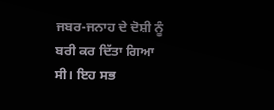ਜਬਰ-ਜਨਾਹ ਦੇ ਦੋਸ਼ੀ ਨੂੰ ਬਰੀ ਕਰ ਦਿੱਤਾ ਗਿਆ ਸੀ। ਇਹ ਸਭ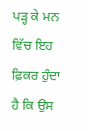ਪੜ੍ਹ ਕੇ ਮਨ ਵਿੱਚ ਇਹ ਫ਼ਿਕਰ ਹੁੰਦਾ ਹੈ ਕਿ ਉਸ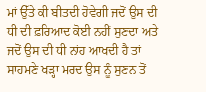ਮਾਂ ਉੱਤੇ ਕੀ ਬੀਤਦੀ ਹੋਵੇਗੀ ਜਦੋਂ ਉਸ ਦੀ ਧੀ ਦੀ ਫ਼ਰਿਆਦ ਕੋਈ ਨਹੀਂ ਸੁਣਦਾ ਅਤੇ ਜਦੋਂ ਉਸ ਦੀ ਧੀ ਨਾਂਹ ਆਖਦੀ ਹੈ ਤਾਂ ਸਾਹਮਣੇ ਖੜ੍ਹਾ ਮਰਦ ਉਸ ਨੂੰ ਸੁਣਨ ਤੋਂ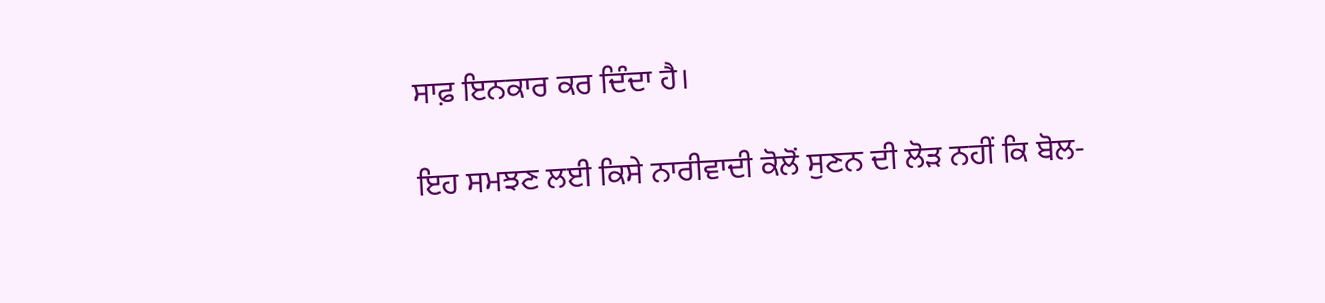ਸਾਫ਼ ਇਨਕਾਰ ਕਰ ਦਿੰਦਾ ਹੈ।

ਇਹ ਸਮਝਣ ਲਈ ਕਿਸੇ ਨਾਰੀਵਾਦੀ ਕੋਲੋਂ ਸੁਣਨ ਦੀ ਲੋੜ ਨਹੀਂ ਕਿ ਬੋਲ-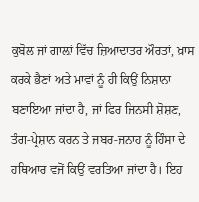ਕੁਬੋਲ ਜਾਂ ਗਾਲ਼ਾਂ ਵਿੱਚ ਜ਼ਿਆਦਾਤਰ ਔਰਤਾਂ, ਖ਼ਾਸ ਕਰਕੇ ਭੈਣਾਂ ਅਤੇ ਮਾਵਾਂ ਨੂੰ ਹੀ ਕਿਉਂ ਨਿਸ਼ਾਨਾ ਬਣਾਇਆ ਜਾਂਦਾ ਹੈ, ਜਾਂ ਫਿਰ ਜਿਨਸੀ ਸ਼ੋਸ਼ਣ, ਤੰਗ-ਪ੍ਰੇਸ਼ਾਨ ਕਰਨ ਤੇ ਜਬਰ-ਜਨਾਹ ਨੂੰ ਹਿੰਸਾ ਦੇ ਹਥਿਆਰ ਵਜੋਂ ਕਿਉਂ ਵਰਤਿਆ ਜਾਂਦਾ ਹੈ। ਇਹ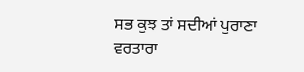ਸਭ ਕੁਝ ਤਾਂ ਸਦੀਆਂ ਪੁਰਾਣਾ ਵਰਤਾਰਾ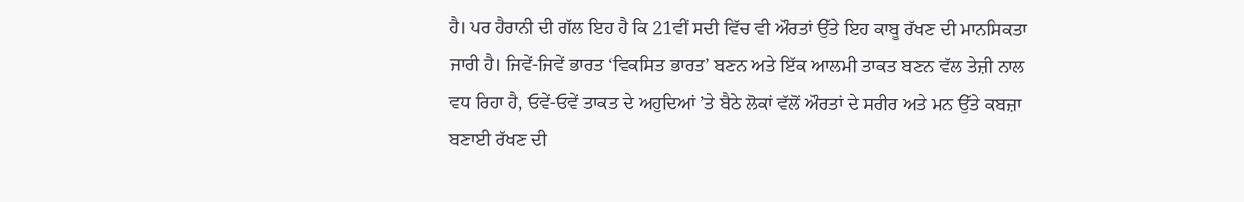ਹੈ। ਪਰ ਹੈਰਾਨੀ ਦੀ ਗੱਲ ਇਹ ਹੈ ਕਿ 21ਵੀਂ ਸਦੀ ਵਿੱਚ ਵੀ ਔਰਤਾਂ ਉੱਤੇ ਇਹ ਕਾਬੂ ਰੱਖਣ ਦੀ ਮਾਨਸਿਕਤਾ ਜਾਰੀ ਹੈ। ਜਿਵੇਂ-ਜਿਵੇਂ ਭਾਰਤ ‘ਵਿਕਸਿਤ ਭਾਰਤ’ ਬਣਨ ਅਤੇ ਇੱਕ ਆਲਮੀ ਤਾਕਤ ਬਣਨ ਵੱਲ ਤੇਜ਼ੀ ਨਾਲ ਵਧ ਰਿਹਾ ਹੈ, ਓਵੇਂ-ਓਵੇਂ ਤਾਕਤ ਦੇ ਅਹੁਦਿਆਂ ’ਤੇ ਬੈਠੇ ਲੋਕਾਂ ਵੱਲੋਂ ਔਰਤਾਂ ਦੇ ਸਰੀਰ ਅਤੇ ਮਨ ਉੱਤੇ ਕਬਜ਼ਾ ਬਣਾਈ ਰੱਖਣ ਦੀ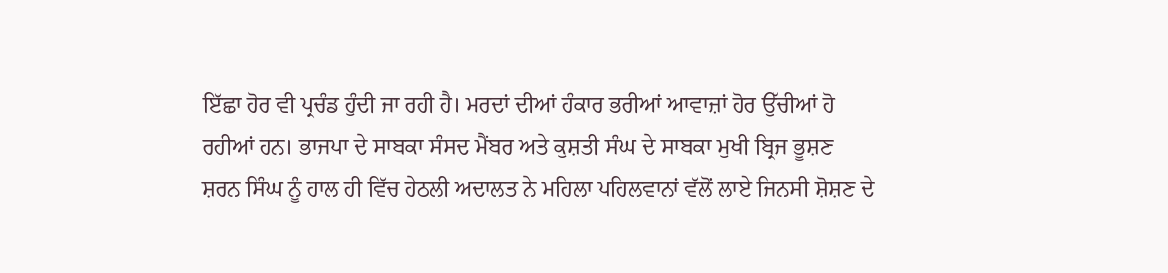ਇੱਛਾ ਹੋਰ ਵੀ ਪ੍ਰਚੰਡ ਹੁੰਦੀ ਜਾ ਰਹੀ ਹੈ। ਮਰਦਾਂ ਦੀਆਂ ਹੰਕਾਰ ਭਰੀਆਂ ਆਵਾਜ਼ਾਂ ਹੋਰ ਉੱਚੀਆਂ ਹੋ ਰਹੀਆਂ ਹਨ। ਭਾਜਪਾ ਦੇ ਸਾਬਕਾ ਸੰਸਦ ਮੈਂਬਰ ਅਤੇ ਕੁਸ਼ਤੀ ਸੰਘ ਦੇ ਸਾਬਕਾ ਮੁਖੀ ਬ੍ਰਿਜ ਭੂਸ਼ਣ ਸ਼ਰਨ ਸਿੰਘ ਨੂੰ ਹਾਲ ਹੀ ਵਿੱਚ ਹੇਠਲੀ ਅਦਾਲਤ ਨੇ ਮਹਿਲਾ ਪਹਿਲਵਾਨਾਂ ਵੱਲੋਂ ਲਾਏ ਜਿਨਸੀ ਸ਼ੋਸ਼ਣ ਦੇ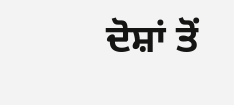ਦੋਸ਼ਾਂ ਤੋਂ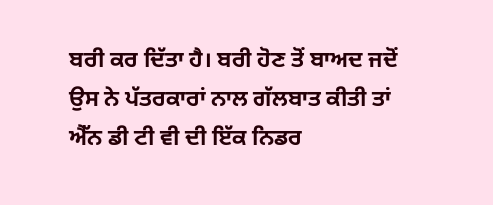ਬਰੀ ਕਰ ਦਿੱਤਾ ਹੈ। ਬਰੀ ਹੋਣ ਤੋਂ ਬਾਅਦ ਜਦੋਂ ਉਸ ਨੇ ਪੱਤਰਕਾਰਾਂ ਨਾਲ ਗੱਲਬਾਤ ਕੀਤੀ ਤਾਂ ਐੱਨ ਡੀ ਟੀ ਵੀ ਦੀ ਇੱਕ ਨਿਡਰ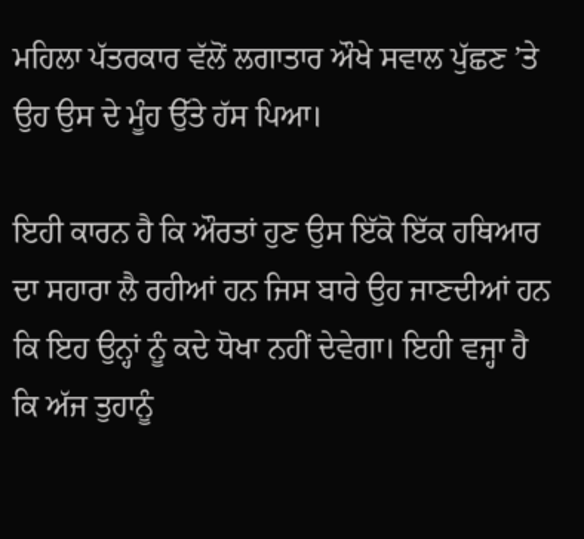ਮਹਿਲਾ ਪੱਤਰਕਾਰ ਵੱਲੋਂ ਲਗਾਤਾਰ ਔਖੇ ਸਵਾਲ ਪੁੱਛਣ ’ਤੇ ਉਹ ਉਸ ਦੇ ਮੂੰਹ ਉੱਤੇ ਹੱਸ ਪਿਆ।

ਇਹੀ ਕਾਰਨ ਹੈ ਕਿ ਔਰਤਾਂ ਹੁਣ ਉਸ ਇੱਕੋ ਇੱਕ ਹਥਿਆਰ ਦਾ ਸਹਾਰਾ ਲੈ ਰਹੀਆਂ ਹਨ ਜਿਸ ਬਾਰੇ ਉਹ ਜਾਣਦੀਆਂ ਹਨ ਕਿ ਇਹ ਉਨ੍ਹਾਂ ਨੂੰ ਕਦੇ ਧੋਖਾ ਨਹੀਂ ਦੇਵੇਗਾ। ਇਹੀ ਵਜ੍ਹਾ ਹੈ ਕਿ ਅੱਜ ਤੁਹਾਨੂੰ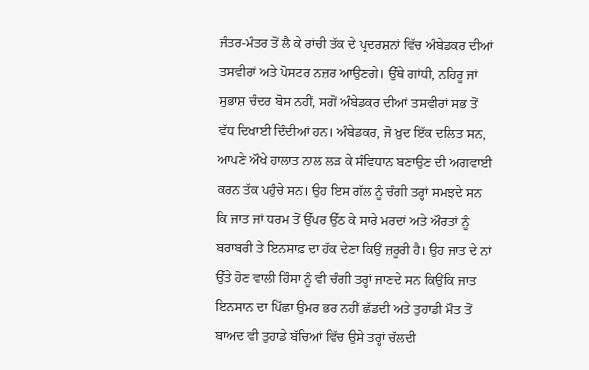ਜੰਤਰ-ਮੰਤਰ ਤੋਂ ਲੈ ਕੇ ਰਾਂਚੀ ਤੱਕ ਦੇ ਪ੍ਰਦਰਸ਼ਨਾਂ ਵਿੱਚ ਅੰਬੇਡਕਰ ਦੀਆਂ ਤਸਵੀਰਾਂ ਅਤੇ ਪੋਸਟਰ ਨਜ਼ਰ ਆਉਣਗੇ। ਉੱਥੇ ਗਾਂਧੀ, ਨਹਿਰੂ ਜਾਂ ਸੁਭਾਸ਼ ਚੰਦਰ ਬੋਸ ਨਹੀਂ, ਸਗੋਂ ਅੰਬੇਡਕਰ ਦੀਆਂ ਤਸਵੀਰਾਂ ਸਭ ਤੋਂ ਵੱਧ ਦਿਖਾਈ ਦਿੰਦੀਆਂ ਹਨ। ਅੰਬੇਡਕਰ, ਜੋ ਖ਼ੁਦ ਇੱਕ ਦਲਿਤ ਸਨ, ਆਪਣੇ ਔਖੇ ਹਾਲਾਤ ਨਾਲ ਲੜ ਕੇ ਸੰਵਿਧਾਨ ਬਣਾਉਣ ਦੀ ਅਗਵਾਈ ਕਰਨ ਤੱਕ ਪਹੁੰਚੇ ਸਨ। ਉਹ ਇਸ ਗੱਲ ਨੂੰ ਚੰਗੀ ਤਰ੍ਹਾਂ ਸਮਝਦੇ ਸਨ ਕਿ ਜਾਤ ਜਾਂ ਧਰਮ ਤੋਂ ਉੱਪਰ ਉੱਠ ਕੇ ਸਾਰੇ ਮਰਦਾਂ ਅਤੇ ਔਰਤਾਂ ਨੂੰ ਬਰਾਬਰੀ ਤੇ ਇਨਸਾਫ਼ ਦਾ ਹੱਕ ਦੇਣਾ ਕਿਉਂ ਜ਼ਰੂਰੀ ਹੈ। ਉਹ ਜਾਤ ਦੇ ਨਾਂ ਉੱਤੇ ਹੋਣ ਵਾਲੀ ਹਿੰਸਾ ਨੂੰ ਵੀ ਚੰਗੀ ਤਰ੍ਹਾਂ ਜਾਣਦੇ ਸਨ ਕਿਉਂਕਿ ਜਾਤ ਇਨਸਾਨ ਦਾ ਪਿੱਛਾ ਉਮਰ ਭਰ ਨਹੀਂ ਛੱਡਦੀ ਅਤੇ ਤੁਹਾਡੀ ਮੌਤ ਤੋਂ ਬਾਅਦ ਵੀ ਤੁਹਾਡੇ ਬੱਚਿਆਂ ਵਿੱਚ ਉਸੇ ਤਰ੍ਹਾਂ ਚੱਲਦੀ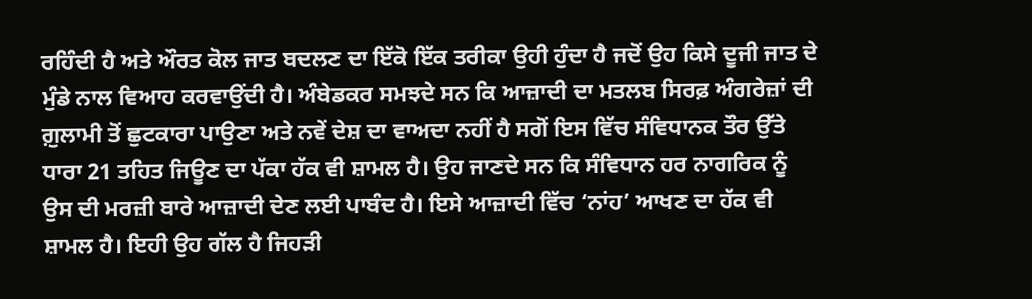ਰਹਿੰਦੀ ਹੈ ਅਤੇ ਔਰਤ ਕੋਲ ਜਾਤ ਬਦਲਣ ਦਾ ਇੱਕੋ ਇੱਕ ਤਰੀਕਾ ਉਹੀ ਹੁੰਦਾ ਹੈ ਜਦੋਂ ਉਹ ਕਿਸੇ ਦੂਜੀ ਜਾਤ ਦੇ ਮੁੰਡੇ ਨਾਲ ਵਿਆਹ ਕਰਵਾਉਂਦੀ ਹੈ। ਅੰਬੇਡਕਰ ਸਮਝਦੇ ਸਨ ਕਿ ਆਜ਼ਾਦੀ ਦਾ ਮਤਲਬ ਸਿਰਫ਼ ਅੰਗਰੇਜ਼ਾਂ ਦੀ ਗ਼ੁਲਾਮੀ ਤੋਂ ਛੁਟਕਾਰਾ ਪਾਉਣਾ ਅਤੇ ਨਵੇਂ ਦੇਸ਼ ਦਾ ਵਾਅਦਾ ਨਹੀਂ ਹੈ ਸਗੋਂ ਇਸ ਵਿੱਚ ਸੰਵਿਧਾਨਕ ਤੌਰ ਉੱਤੇ ਧਾਰਾ 21 ਤਹਿਤ ਜਿਊਣ ਦਾ ਪੱਕਾ ਹੱਕ ਵੀ ਸ਼ਾਮਲ ਹੈ। ਉਹ ਜਾਣਦੇ ਸਨ ਕਿ ਸੰਵਿਧਾਨ ਹਰ ਨਾਗਰਿਕ ਨੂੰ ਉਸ ਦੀ ਮਰਜ਼ੀ ਬਾਰੇ ਆਜ਼ਾਦੀ ਦੇਣ ਲਈ ਪਾਬੰਦ ਹੈ। ਇਸੇ ਆਜ਼ਾਦੀ ਵਿੱਚ ‘ਨਾਂਹ’ ਆਖਣ ਦਾ ਹੱਕ ਵੀ ਸ਼ਾਮਲ ਹੈ। ਇਹੀ ਉਹ ਗੱਲ ਹੈ ਜਿਹੜੀ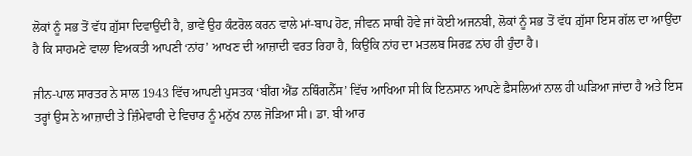ਲੋਕਾਂ ਨੂੰ ਸਭ ਤੋਂ ਵੱਧ ਗ਼ੁੱਸਾ ਦਿਵਾਉਂਦੀ ਹੈ, ਭਾਵੇਂ ਉਹ ਕੰਟਰੋਲ ਕਰਨ ਵਾਲੇ ਮਾਂ-ਬਾਪ ਹੋਣ, ਜੀਵਨ ਸਾਥੀ ਹੋਵੇ ਜਾਂ ਕੋਈ ਅਜਨਬੀ, ਲੋਕਾਂ ਨੂੰ ਸਭ ਤੋਂ ਵੱਧ ਗ਼ੁੱਸਾ ਇਸ ਗੱਲ ਦਾ ਆਉਂਦਾ ਹੈ ਕਿ ਸਾਹਮਣੇ ਵਾਲਾ ਵਿਅਕਤੀ ਆਪਣੀ ‘ਨਾਂਹ’ ਆਖਣ ਦੀ ਆਜ਼ਾਦੀ ਵਰਤ ਰਿਹਾ ਹੈ, ਕਿਉਂਕਿ ਨਾਂਹ ਦਾ ਮਤਲਬ ਸਿਰਫ਼ ਨਾਂਹ ਹੀ ਹੁੰਦਾ ਹੈ।

ਜੀਨ-ਪਾਲ ਸਾਰਤਰ ਨੇ ਸਾਲ 1943 ਵਿੱਚ ਆਪਣੀ ਪੁਸਤਕ ‘ਬੀਂਗ ਐਂਡ ਨਥਿੰਗਨੈੱਸ’ ਵਿੱਚ ਆਖਿਆ ਸੀ ਕਿ ਇਨਸਾਨ ਆਪਣੇ ਫ਼ੈਸਲਿਆਂ ਨਾਲ ਹੀ ਘੜਿਆ ਜਾਂਦਾ ਹੈ ਅਤੇ ਇਸ ਤਰ੍ਹਾਂ ਉਸ ਨੇ ਆਜ਼ਾਦੀ ਤੇ ਜ਼ਿੰਮੇਵਾਰੀ ਦੇ ਵਿਚਾਰ ਨੂੰ ਮਨੁੱਖ ਨਾਲ ਜੋੜਿਆ ਸੀ। ਡਾ. ਬੀ ਆਰ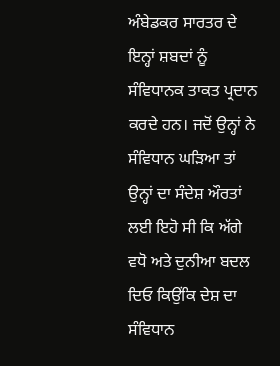ਅੰਬੇਡਕਰ ਸਾਰਤਰ ਦੇ ਇਨ੍ਹਾਂ ਸ਼ਬਦਾਂ ਨੂੰ ਸੰਵਿਧਾਨਕ ਤਾਕਤ ਪ੍ਰਦਾਨ ਕਰਦੇ ਹਨ। ਜਦੋਂ ਉਨ੍ਹਾਂ ਨੇ ਸੰਵਿਧਾਨ ਘੜਿਆ ਤਾਂ ਉਨ੍ਹਾਂ ਦਾ ਸੰਦੇਸ਼ ਔਰਤਾਂ ਲਈ ਇਹੋ ਸੀ ਕਿ ਅੱਗੇ ਵਧੋ ਅਤੇ ਦੁਨੀਆ ਬਦਲ ਦਿਓ ਕਿਉਂਕਿ ਦੇਸ਼ ਦਾ ਸੰਵਿਧਾਨ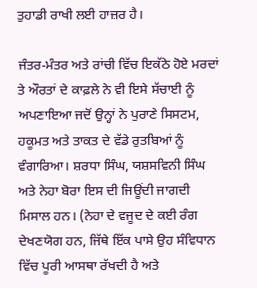ਤੁਹਾਡੀ ਰਾਖੀ ਲਈ ਹਾਜ਼ਰ ਹੈ।

ਜੰਤਰ-ਮੰਤਰ ਅਤੇ ਰਾਂਚੀ ਵਿੱਚ ਇਕੱਠੇ ਹੋਏ ਮਰਦਾਂ ਤੇ ਔਰਤਾਂ ਦੇ ਕਾਫ਼ਲੇ ਨੇ ਵੀ ਇਸੇ ਸੱਚਾਈ ਨੂੰ ਅਪਣਾਇਆ ਜਦੋਂ ਉਨ੍ਹਾਂ ਨੇ ਪੁਰਾਣੇ ਸਿਸਟਮ, ਹਕੂਮਤ ਅਤੇ ਤਾਕਤ ਦੇ ਵੱਡੇ ਰੁਤਬਿਆਂ ਨੂੰ ਵੰਗਾਰਿਆ। ਸ਼ਰਧਾ ਸਿੰਘ, ਯਸ਼ਸਵਿਨੀ ਸਿੰਘ ਅਤੇ ਨੇਹਾ ਬੋਰਾ ਇਸ ਦੀ ਜਿਊਂਦੀ ਜਾਗਦੀ ਮਿਸਾਲ ਹਨ। (ਨੇਹਾ ਦੇ ਵਜੂਦ ਦੇ ਕਈ ਰੰਗ ਦੇਖਣਯੋਗ ਹਨ, ਜਿੱਥੇ ਇੱਕ ਪਾਸੇ ਉਹ ਸੰਵਿਧਾਨ ਵਿੱਚ ਪੂਰੀ ਆਸਥਾ ਰੱਖਦੀ ਹੈ ਅਤੇ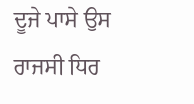ਦੂਜੇ ਪਾਸੇ ਉਸ ਰਾਜਸੀ ਧਿਰ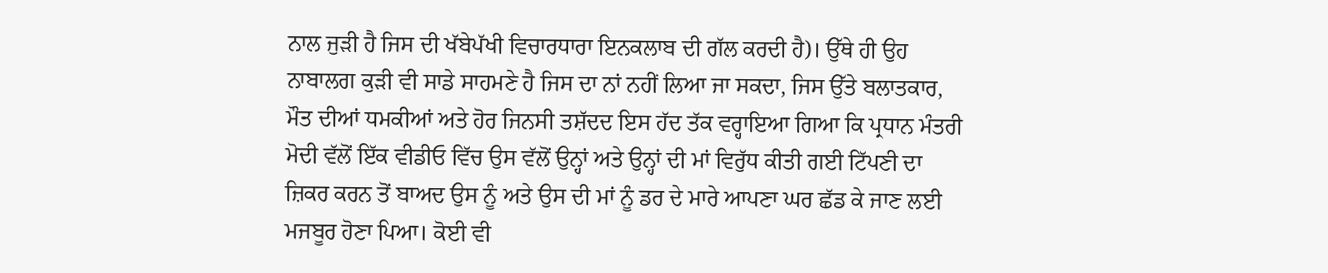ਨਾਲ ਜੁੜੀ ਹੈ ਜਿਸ ਦੀ ਖੱਬੇਪੱਖੀ ਵਿਚਾਰਧਾਰਾ ਇਨਕਲਾਬ ਦੀ ਗੱਲ ਕਰਦੀ ਹੈ)। ਉੱਥੇ ਹੀ ਉਹ ਨਾਬਾਲਗ ਕੁੜੀ ਵੀ ਸਾਡੇ ਸਾਹਮਣੇ ਹੈ ਜਿਸ ਦਾ ਨਾਂ ਨਹੀਂ ਲਿਆ ਜਾ ਸਕਦਾ, ਜਿਸ ਉੱਤੇ ਬਲਾਤਕਾਰ, ਮੌਤ ਦੀਆਂ ਧਮਕੀਆਂ ਅਤੇ ਹੋਰ ਜਿਨਸੀ ਤਸ਼ੱਦਦ ਇਸ ਹੱਦ ਤੱਕ ਵਰ੍ਹਾਇਆ ਗਿਆ ਕਿ ਪ੍ਰਧਾਨ ਮੰਤਰੀ ਮੋਦੀ ਵੱਲੋਂ ਇੱਕ ਵੀਡੀਓ ਵਿੱਚ ਉਸ ਵੱਲੋਂ ਉਨ੍ਹਾਂ ਅਤੇ ਉਨ੍ਹਾਂ ਦੀ ਮਾਂ ਵਿਰੁੱਧ ਕੀਤੀ ਗਈ ਟਿੱਪਣੀ ਦਾ ਜ਼ਿਕਰ ਕਰਨ ਤੋਂ ਬਾਅਦ ਉਸ ਨੂੰ ਅਤੇ ਉਸ ਦੀ ਮਾਂ ਨੂੰ ਡਰ ਦੇ ਮਾਰੇ ਆਪਣਾ ਘਰ ਛੱਡ ਕੇ ਜਾਣ ਲਈ ਮਜਬੂਰ ਹੋਣਾ ਪਿਆ। ਕੋਈ ਵੀ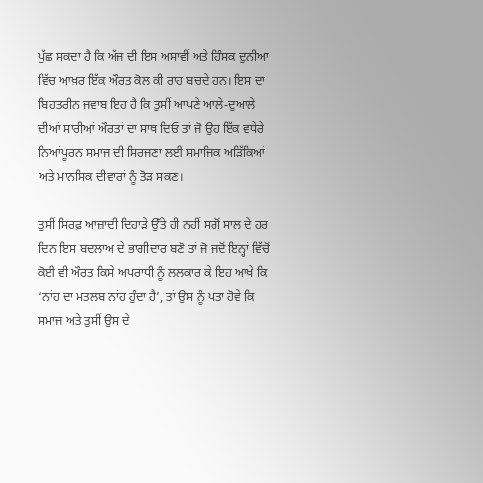ਪੁੱਛ ਸਕਦਾ ਹੈ ਕਿ ਅੱਜ ਦੀ ਇਸ ਅਸਾਵੀਂ ਅਤੇ ਹਿੰਸਕ ਦੁਨੀਆ ਵਿੱਚ ਆਖ਼ਰ ਇੱਕ ਔਰਤ ਕੋਲ ਕੀ ਰਾਹ ਬਚਦੇ ਹਨ। ਇਸ ਦਾ ਬਿਹਤਰੀਨ ਜਵਾਬ ਇਹ ਹੈ ਕਿ ਤੁਸੀਂ ਆਪਣੇ ਆਲੇ-ਦੁਆਲੇ ਦੀਆਂ ਸਾਰੀਆਂ ਔਰਤਾਂ ਦਾ ਸਾਥ ਦਿਓ ਤਾਂ ਜੋ ਉਹ ਇੱਕ ਵਧੇਰੇ ਨਿਆਂਪੂਰਨ ਸਮਾਜ ਦੀ ਸਿਰਜਣਾ ਲਈ ਸਮਾਜਿਕ ਅੜਿੱਕਿਆਂ ਅਤੇ ਮਾਨਸਿਕ ਦੀਵਾਰਾਂ ਨੂੰ ਤੋੜ ਸਕਣ।

ਤੁਸੀਂ ਸਿਰਫ਼ ਆਜ਼ਾਦੀ ਦਿਹਾੜੇ ਉੱਤੇ ਹੀ ਨਹੀਂ ਸਗੋਂ ਸਾਲ ਦੇ ਹਰ ਦਿਨ ਇਸ ਬਦਲਾਅ ਦੇ ਭਾਗੀਦਾਰ ਬਣੋ ਤਾਂ ਜੋ ਜਦੋਂ ਇਨ੍ਹਾਂ ਵਿੱਚੋਂ ਕੋਈ ਵੀ ਔਰਤ ਕਿਸੇ ਅਪਰਾਧੀ ਨੂੰ ਲਲਕਾਰ ਕੇ ਇਹ ਆਖੇ ਕਿ ‘ਨਾਂਹ ਦਾ ਮਤਲਬ ਨਾਂਹ ਹੁੰਦਾ ਹੈ’, ਤਾਂ ਉਸ ਨੂੰ ਪਤਾ ਹੋਵੇ ਕਿ ਸਮਾਜ ਅਤੇ ਤੁਸੀਂ ਉਸ ਦੇ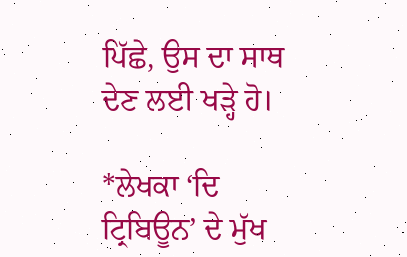ਪਿੱਛੇ, ਉਸ ਦਾ ਸਾਥ ਦੇਣ ਲਈ ਖੜ੍ਹੇ ਹੋ।

*ਲੇਖਕਾ ‘ਦਿ ਟ੍ਰਿਬਿਊਨ’ ਦੇ ਮੁੱਖ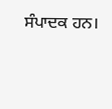ਸੰਪਾਦਕ ਹਨ।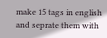make 15 tags in english and seprate them with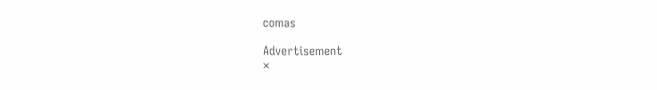comas

Advertisement
×